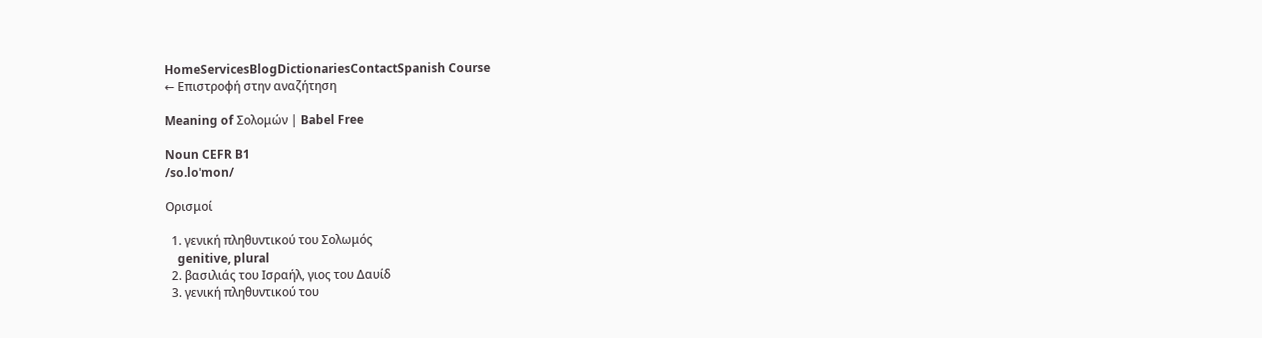HomeServicesBlogDictionariesContactSpanish Course
← Επιστροφή στην αναζήτηση

Meaning of Σολομών | Babel Free

Noun CEFR B1
/so.loˈmon/

Ορισμοί

  1. γενική πληθυντικού του Σολωμός
    genitive, plural
  2. βασιλιάς του Ισραήλ, γιος του Δαυίδ
  3. γενική πληθυντικού του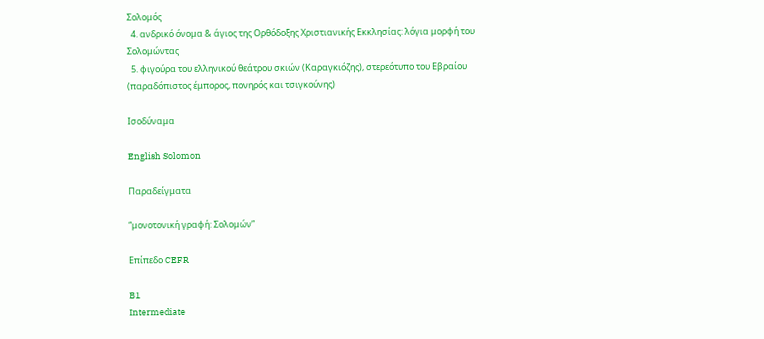Σολομός
  4. ανδρικό όνομα & άγιος της Ορθόδοξης Χριστιανικής Εκκλησίας: λόγια μορφή του Σολομώντας
  5. φιγούρα του ελληνικού θεάτρου σκιών (Καραγκιόζης), στερεότυπο του Εβραίου (παραδόπιστος έμπορος, πονηρός και τσιγκούνης)

Ισοδύναμα

English Solomon

Παραδείγματα

“μονοτονική γραφή: Σολομών”

Επίπεδο CEFR

B1
Intermediate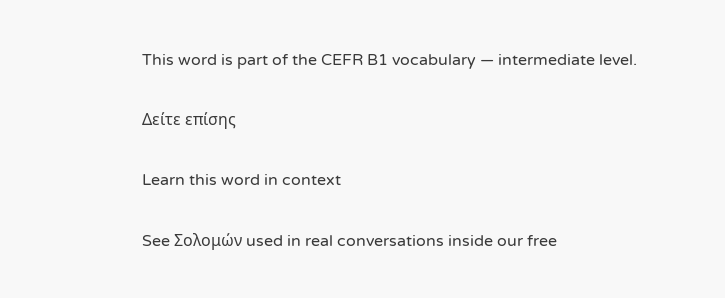This word is part of the CEFR B1 vocabulary — intermediate level.

Δείτε επίσης

Learn this word in context

See Σολομών used in real conversations inside our free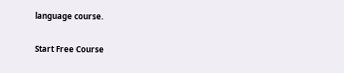language course.

Start Free Course